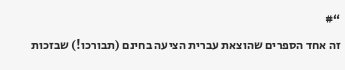“#
זה אחד הספרים שהוצאת עברית הציעה בחינם (תבורכו!) שבזכות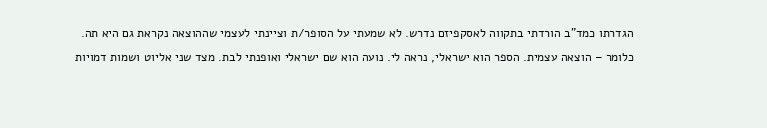הגדרתו כמד"ב הורדתי בתקווה לאסקפיזם נדרש. לא שמעתי על הסופר/ת וציינתי לעצמי שההוצאה נקראת גם היא תה. כלומר – הוצאה עצמית. הספר הוא ישראלי, נראה לי. נועה הוא שם ישראלי ואופנתי לבת. מצד שני אליוט ושמות דמויות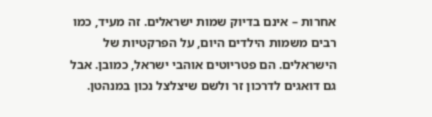אחרות – אינם בדיוק שמות ישראלים. זה מעיד, כמו רבים משמות הילדים היום, על הפרקטיות של הישראלים. הם פטריוטים אוהבי ישראל, כמובן. אבל גם דואגים לדרכון זר ולשם שיצלצל נכון במנהטן.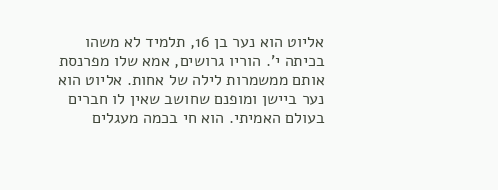אליוט הוא נער בן 16, תלמיד לא משהו בכיתה י'. הוריו גרושים, אמא שלו מפרנסת אותם ממשמרות לילה של אחות. אליוט הוא נער ביישן ומופנם שחושב שאין לו חברים בעולם האמיתי. הוא חי בכמה מעגלים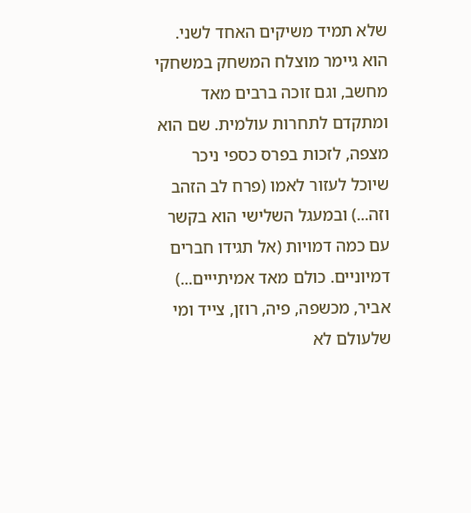שלא תמיד משיקים האחד לשני. הוא גיימר מוצלח המשחק במשחקי מחשב, וגם זוכה ברבים מאד ומתקדם לתחרות עולמית. שם הוא מצפה, לזכות בפרס כספי ניכר שיוכל לעזור לאמו (פרח לב הזהב וזה...) ובמעגל השלישי הוא בקשר עם כמה דמויות (אל תגידו חברים דמיוניים. כולם מאד אמיתייים...) אביר, מכשפה, פיה, רוזן, צייד ומי שלעולם לא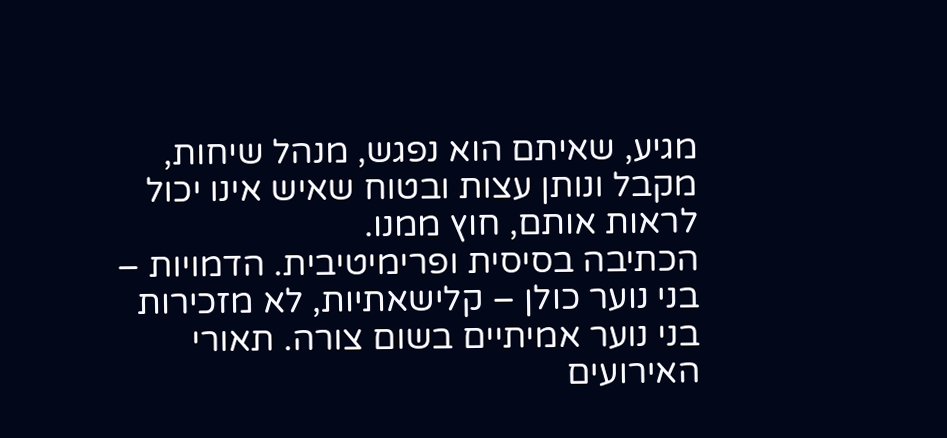מגיע, שאיתם הוא נפגש, מנהל שיחות, מקבל ונותן עצות ובטוח שאיש אינו יכול לראות אותם, חוץ ממנו.
הכתיבה בסיסית ופרימיטיבית. הדמויות – בני נוער כולן – קלישאתיות, לא מזכירות בני נוער אמיתיים בשום צורה. תאורי האירועים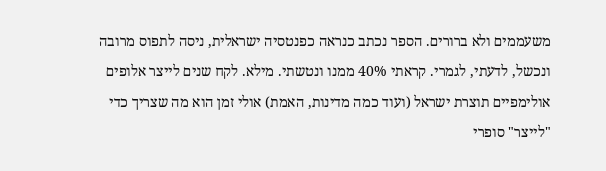משעממים ולא ברורים. הספר נכתב כנראה כפנטסיה ישראלית, ניסה לתפוס מרובה ונכשל, לדעתי, לגמרי. קראתי 40% ממנו ונטשתי. מילא. לקח שנים לייצר אלופים אולימפיים תוצרת ישראל (ועוד כמה מדינות, האמת) אולי זמן הוא מה שצריך כדי "לייצר" סופרי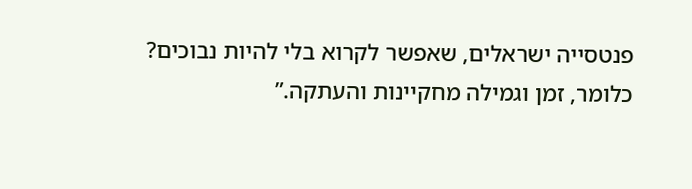פנטסייה ישראלים, שאפשר לקרוא בלי להיות נבוכים? כלומר, זמן וגמילה מחקיינות והעתקה.”